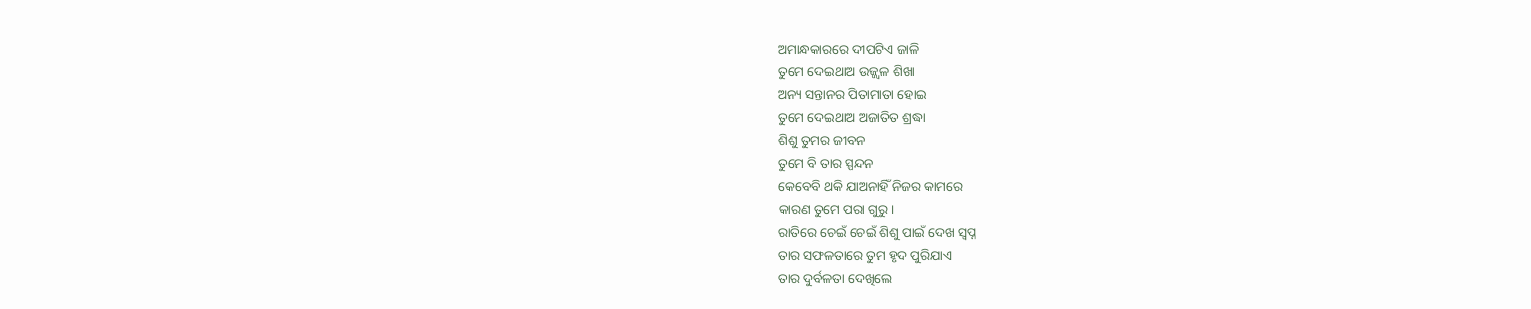ଅମାନ୍ଧକାରରେ ଦୀପଟିଏ ଜାଳି
ତୁମେ ଦେଇଥାଅ ଉଜ୍ଜ୍ୱଳ ଶିଖା
ଅନ୍ୟ ସନ୍ତାନର ପିତାମାତା ହୋଇ
ତୁମେ ଦେଇଥାଅ ଅଜାତିତ ଶ୍ରଦ୍ଧା
ଶିଶୁ ତୁମର ଜୀବନ
ତୁମେ ବି ତାର ସ୍ପନ୍ଦନ
କେବେବି ଥକି ଯାଅନାହିଁ ନିଜର କାମରେ
କାରଣ ତୁମେ ପରା ଗୁରୁ।
ରାତିରେ ଚେଇଁ ଚେଇଁ ଶିଶୁ ପାଇଁ ଦେଖ ସ୍ବପ୍ନ
ତାର ସଫଳତାରେ ତୁମ ହୃଦ ପୁରିଯାଏ
ତାର ଦୁର୍ବଳତା ଦେଖିଲେ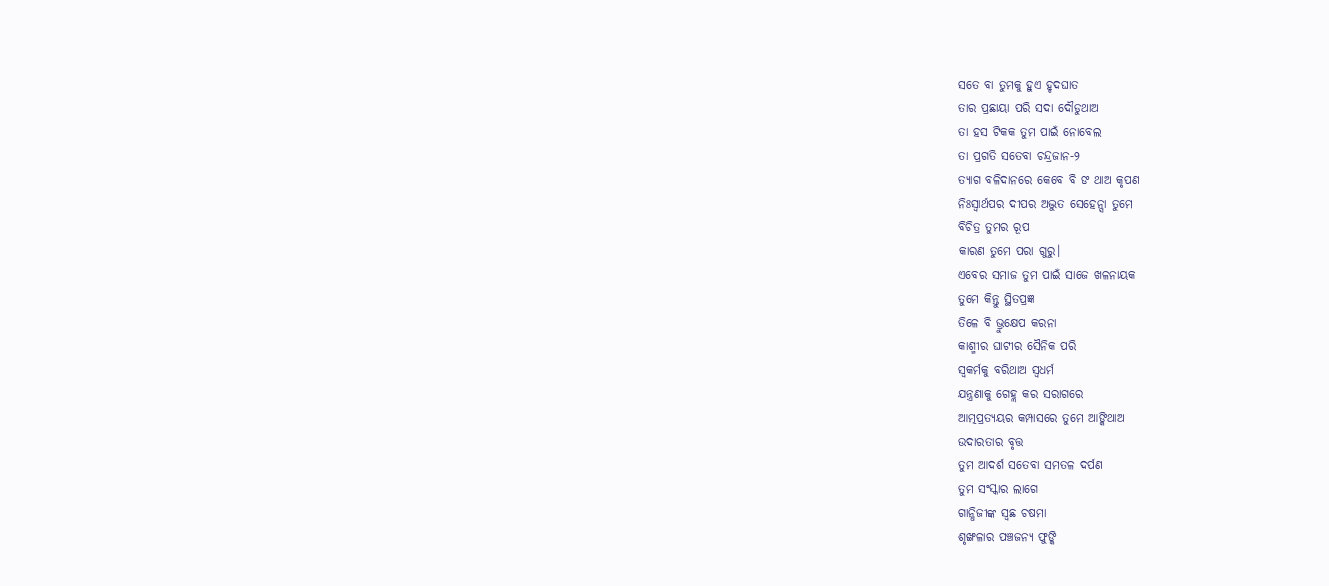ସତେ ବା ତୁମକୁ ହୁଏ ହୃଦଘାତ
ତାର ପ୍ରଛାୟା ପରି ସଦା ଦୌଡୁଥାଅ
ତା ହସ ଟିକକ ତୁମ ପାଇଁ ନୋବେଲ
ତା ପ୍ରଗତି ସତେବା ଚନ୍ଦ୍ରଜାନ-୨
ତ୍ୟାଗ ବଳିଦାନରେ କେବେ ବି ଙ ଥାଅ କୃପଣ
ନିଃସ୍ୱାର୍ଥପର ଦୀପର ଅଦ୍ଭୁତ ସେହେନ୍ସା ତୁମେ
ବିଚିତ୍ର ତୁମର ରୂପ
କାରଣ ତୁମେ ପରା ଗୁରୁ।
ଏବେର ସମାଜ ତୁମ ପାଇଁ ସାଜେ ଖଳନାୟକ
ତୁମେ କିନ୍ତୁ ସ୍ଥିତପ୍ରଜ୍ଞ
ତିଳେ ବି ଭ୍ରୁକ୍ଷେପ କରନା
କାଶ୍ମୀର ଘାଟୀର ସୈନିକ ପରି
ସ୍ୱକର୍ମକୁ ବରିଥାଅ ସ୍ବଧର୍ମ
ଯନ୍ତ୍ରଣାକୁ ଗେହ୍ଲ କର ସରାଗରେ
ଆତ୍ମପ୍ରତ୍ୟୟର କମ୍ପାସରେ ତୁମେ ଆଙ୍କିଥାଅ
ଉଦାରତାର ବୃତ୍ତ
ତୁମ ଆଦର୍ଶ ସତେବା ସମତଳ ଦର୍ପଣ
ତୁମ ସଂସ୍କାର ଲାଗେ
ଗାନ୍ଧିଜୀଙ୍କ ସ୍ଵଛ ଚଷମା
ଶୃଙ୍ଖଳାର ପଞ୍ଚଜନ୍ୟ ଫୁଙ୍କି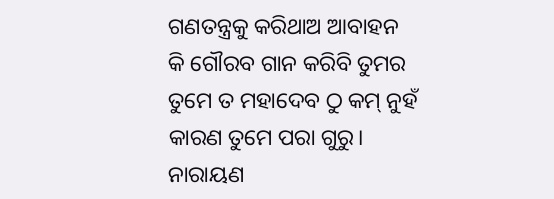ଗଣତନ୍ତ୍ରକୁ କରିଥାଅ ଆବାହନ
କି ଗୌରବ ଗାନ କରିବି ତୁମର
ତୁମେ ତ ମହାଦେବ ଠୁ କମ୍ ନୁହଁ
କାରଣ ତୁମେ ପରା ଗୁରୁ।
ନାରାୟଣ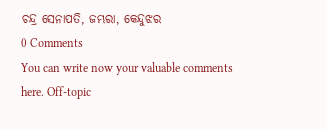ଚନ୍ଦ୍ର ସେନାପତି, ଜମ୍ଭରା, କେନ୍ଦୁଝର
0 Comments
You can write now your valuable comments here. Off-topic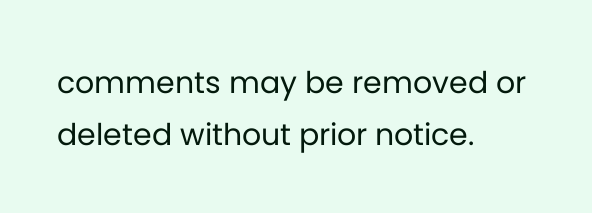comments may be removed or deleted without prior notice.